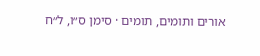אורים ותומים, תומים · סימן ס״ו, ל״ח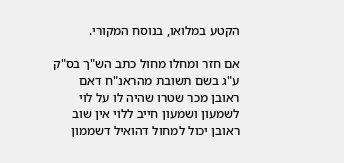הקטע במלואו, בנוסח המקורי.

אם חזר ומחלו מחול כתב הש"ך בס"ק ע"ג בשם תשובת מהראנ"ח דאם ראובן מכר שטרו שהיה לו על לוי לשמעון ושמעון חייב ללוי אין שוב ראובן יכול למחול דהואיל דשממון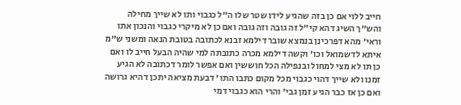חייב ללוי אם כן בזה שהגיע לידו שטר שלו ה"ל כגבוי ותו לא שייך מחילה והש"ך השיג דהא קי"ל זה גובה וזה גובה ואם כן לא מיקרי כגבוי והנכון אתו וראי' מהא דפרכינן בנמצא שובר דילמא זבנא לכתובה בטובת הנאה ומשני ש"מ איתא לדשמואל וכו' וקשה דילמא מכרה כתובתה למי שהיה הבעל חייב לו ואם כן תו לא מצי למחול ובנפילה הכל חוששין ואם אפשר לומר דכתובה לא הגיע זמנו ולא שייך דהוי כגבוי מכל מקום כתבו התו' דבעת מציאה יתכן דהיא גרושה ואם כן אז כבר הגיע זמן גבי' והרי הוא כגבוי דמי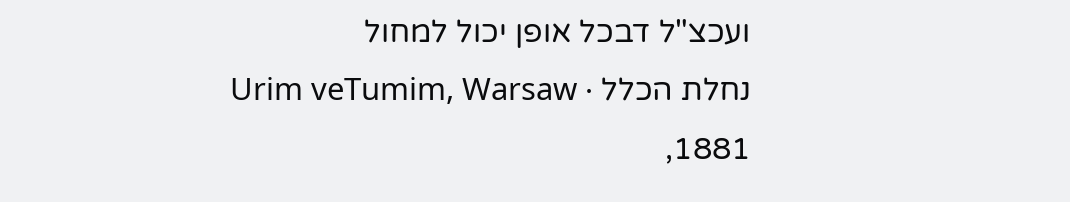ועכצ"ל דבכל אופן יכול למחול
נחלת הכלל · Urim veTumim, Warsaw 1881,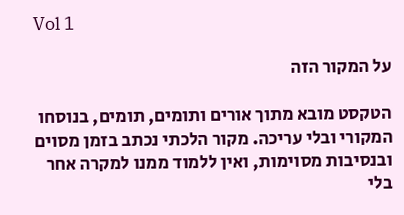Vol 1

על המקור הזה

הטקסט מובא מתוך אורים ותומים, תומים, בנוסחו המקורי ובלי עריכה. מקור הלכתי נכתב בזמן מסוים ובנסיבות מסוימות, ואין ללמוד ממנו למקרה אחר בלי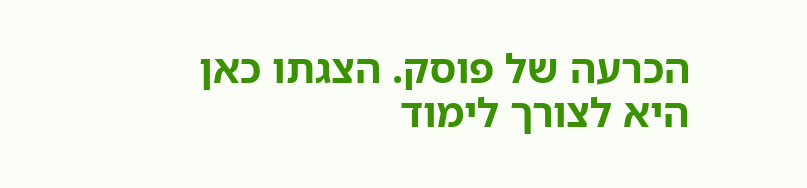הכרעה של פוסק. הצגתו כאן היא לצורך לימוד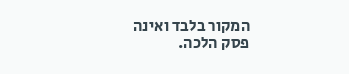המקור בלבד ואינה פסק הלכה.